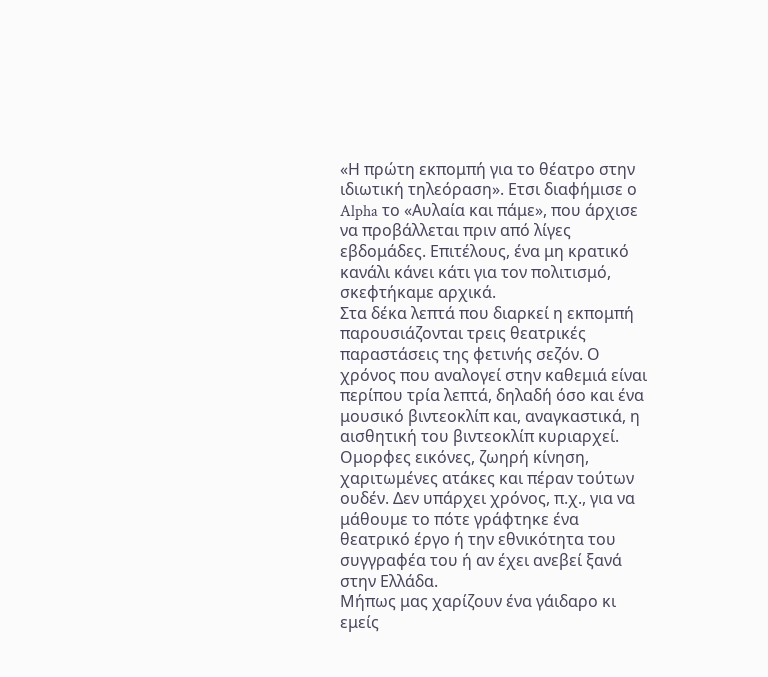«Η πρώτη εκπομπή για το θέατρο στην ιδιωτική τηλεόραση». Ετσι διαφήμισε ο Alpha το «Αυλαία και πάμε», που άρχισε να προβάλλεται πριν από λίγες εβδομάδες. Επιτέλους, ένα μη κρατικό κανάλι κάνει κάτι για τον πολιτισμό, σκεφτήκαμε αρχικά.
Στα δέκα λεπτά που διαρκεί η εκπομπή παρουσιάζονται τρεις θεατρικές παραστάσεις της φετινής σεζόν. Ο χρόνος που αναλογεί στην καθεμιά είναι περίπου τρία λεπτά, δηλαδή όσο και ένα μουσικό βιντεοκλίπ και, αναγκαστικά, η αισθητική του βιντεοκλίπ κυριαρχεί. Ομορφες εικόνες, ζωηρή κίνηση, χαριτωμένες ατάκες και πέραν τούτων ουδέν. Δεν υπάρχει χρόνος, π.χ., για να μάθουμε το πότε γράφτηκε ένα θεατρικό έργο ή την εθνικότητα του συγγραφέα του ή αν έχει ανεβεί ξανά στην Ελλάδα.
Μήπως μας χαρίζουν ένα γάιδαρο κι εμείς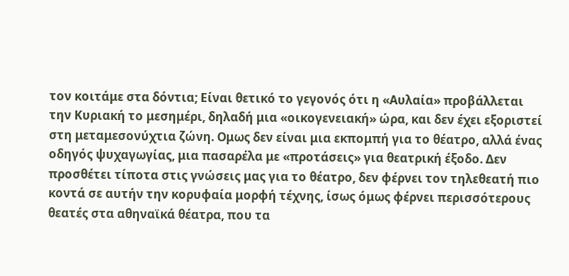τον κοιτάμε στα δόντια; Είναι θετικό το γεγονός ότι η «Αυλαία» προβάλλεται την Κυριακή το μεσημέρι, δηλαδή μια «οικογενειακή» ώρα, και δεν έχει εξοριστεί στη μεταμεσονύχτια ζώνη. Ομως δεν είναι μια εκπομπή για το θέατρο, αλλά ένας οδηγός ψυχαγωγίας, μια πασαρέλα με «προτάσεις» για θεατρική έξοδο. Δεν προσθέτει τίποτα στις γνώσεις μας για το θέατρο, δεν φέρνει τον τηλεθεατή πιο κοντά σε αυτήν την κορυφαία μορφή τέχνης, ίσως όμως φέρνει περισσότερους θεατές στα αθηναϊκά θέατρα, που τα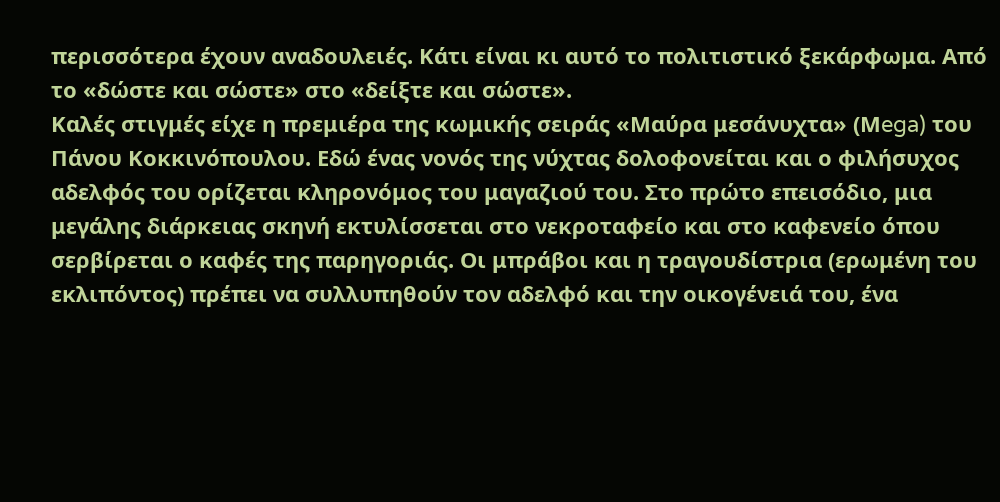περισσότερα έχουν αναδουλειές. Κάτι είναι κι αυτό το πολιτιστικό ξεκάρφωμα. Από το «δώστε και σώστε» στο «δείξτε και σώστε».
Καλές στιγμές είχε η πρεμιέρα της κωμικής σειράς «Μαύρα μεσάνυχτα» (Μega) του Πάνου Κοκκινόπουλου. Εδώ ένας νονός της νύχτας δολοφονείται και ο φιλήσυχος αδελφός του ορίζεται κληρονόμος του μαγαζιού του. Στο πρώτο επεισόδιο, μια μεγάλης διάρκειας σκηνή εκτυλίσσεται στο νεκροταφείο και στο καφενείο όπου σερβίρεται ο καφές της παρηγοριάς. Οι μπράβοι και η τραγουδίστρια (ερωμένη του εκλιπόντος) πρέπει να συλλυπηθούν τον αδελφό και την οικογένειά του, ένα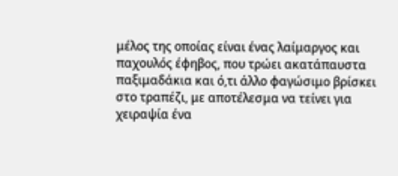μέλος της οποίας είναι ένας λαίμαργος και παχουλός έφηβος, που τρώει ακατάπαυστα παξιμαδάκια και ό,τι άλλο φαγώσιμο βρίσκει στο τραπέζι, με αποτέλεσμα να τείνει για χειραψία ένα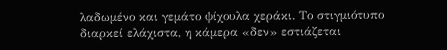λαδωμένο και γεμάτο ψίχουλα χεράκι. Το στιγμιότυπο διαρκεί ελάχιστα, η κάμερα «δεν» εστιάζεται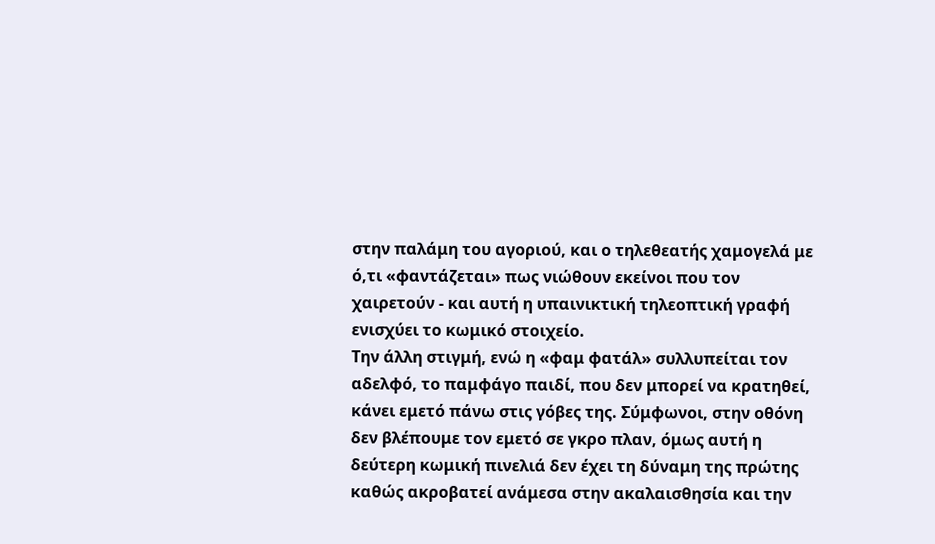στην παλάμη του αγοριού, και ο τηλεθεατής χαμογελά με ό,τι «φαντάζεται» πως νιώθουν εκείνοι που τον χαιρετούν - και αυτή η υπαινικτική τηλεοπτική γραφή ενισχύει το κωμικό στοιχείο.
Την άλλη στιγμή, ενώ η «φαμ φατάλ» συλλυπείται τον αδελφό, το παμφάγο παιδί, που δεν μπορεί να κρατηθεί, κάνει εμετό πάνω στις γόβες της. Σύμφωνοι, στην οθόνη δεν βλέπουμε τον εμετό σε γκρο πλαν, όμως αυτή η δεύτερη κωμική πινελιά δεν έχει τη δύναμη της πρώτης καθώς ακροβατεί ανάμεσα στην ακαλαισθησία και την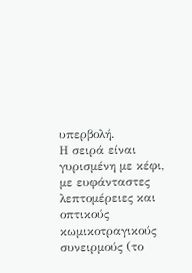υπερβολή.
Η σειρά είναι γυρισμένη με κέφι, με ευφάνταστες λεπτομέρειες και οπτικούς κωμικοτραγικούς συνειρμούς (το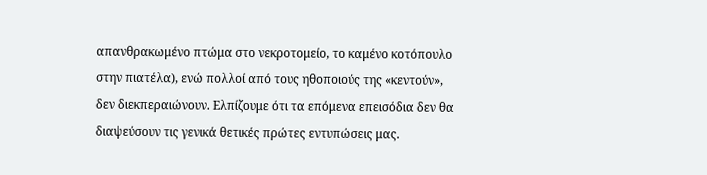απανθρακωμένο πτώμα στο νεκροτομείο, το καμένο κοτόπουλο στην πιατέλα), ενώ πολλοί από τους ηθοποιούς της «κεντούν», δεν διεκπεραιώνουν. Ελπίζουμε ότι τα επόμενα επεισόδια δεν θα διαψεύσουν τις γενικά θετικές πρώτες εντυπώσεις μας.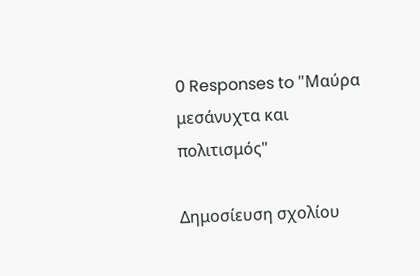0 Responses to "Μαύρα μεσάνυχτα και πολιτισμός"

Δημοσίευση σχολίου